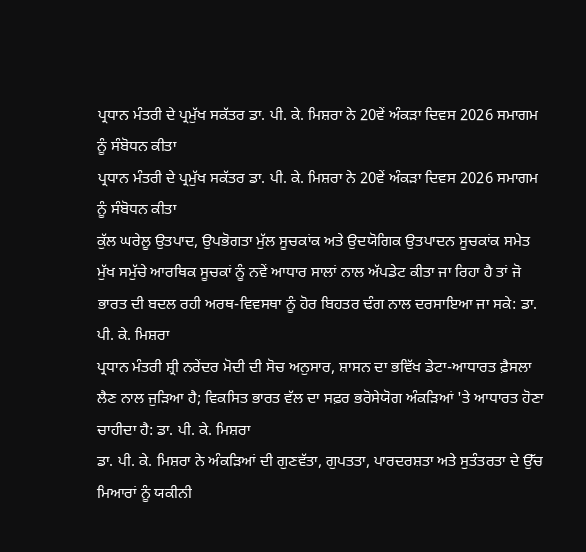ਪ੍ਰਧਾਨ ਮੰਤਰੀ ਦੇ ਪ੍ਰਮੁੱਖ ਸਕੱਤਰ ਡਾ. ਪੀ. ਕੇ. ਮਿਸ਼ਰਾ ਨੇ 20ਵੇਂ ਅੰਕੜਾ ਦਿਵਸ 2026 ਸਮਾਗਮ ਨੂੰ ਸੰਬੋਧਨ ਕੀਤਾ
ਪ੍ਰਧਾਨ ਮੰਤਰੀ ਦੇ ਪ੍ਰਮੁੱਖ ਸਕੱਤਰ ਡਾ. ਪੀ. ਕੇ. ਮਿਸ਼ਰਾ ਨੇ 20ਵੇਂ ਅੰਕੜਾ ਦਿਵਸ 2026 ਸਮਾਗਮ ਨੂੰ ਸੰਬੋਧਨ ਕੀਤਾ
ਕੁੱਲ ਘਰੇਲੂ ਉਤਪਾਦ, ਉਪਭੋਗਤਾ ਮੁੱਲ ਸੂਚਕਾਂਕ ਅਤੇ ਉਦਯੋਗਿਕ ਉਤਪਾਦਨ ਸੂਚਕਾਂਕ ਸਮੇਤ ਮੁੱਖ ਸਮੁੱਚੇ ਆਰਥਿਕ ਸੂਚਕਾਂ ਨੂੰ ਨਵੇਂ ਆਧਾਰ ਸਾਲਾਂ ਨਾਲ ਅੱਪਡੇਟ ਕੀਤਾ ਜਾ ਰਿਹਾ ਹੈ ਤਾਂ ਜੋ ਭਾਰਤ ਦੀ ਬਦਲ ਰਹੀ ਅਰਥ-ਵਿਵਸਥਾ ਨੂੰ ਹੋਰ ਬਿਹਤਰ ਢੰਗ ਨਾਲ ਦਰਸਾਇਆ ਜਾ ਸਕੇ: ਡਾ. ਪੀ. ਕੇ. ਮਿਸ਼ਰਾ
ਪ੍ਰਧਾਨ ਮੰਤਰੀ ਸ਼੍ਰੀ ਨਰੇਂਦਰ ਮੋਦੀ ਦੀ ਸੋਚ ਅਨੁਸਾਰ, ਸ਼ਾਸਨ ਦਾ ਭਵਿੱਖ ਡੇਟਾ-ਆਧਾਰਤ ਫ਼ੈਸਲਾ ਲੈਣ ਨਾਲ ਜੁੜਿਆ ਹੈ; ਵਿਕਸਿਤ ਭਾਰਤ ਵੱਲ ਦਾ ਸਫ਼ਰ ਭਰੋਸੇਯੋਗ ਅੰਕੜਿਆਂ 'ਤੇ ਆਧਾਰਤ ਹੋਣਾ ਚਾਹੀਦਾ ਹੈ: ਡਾ. ਪੀ. ਕੇ. ਮਿਸ਼ਰਾ
ਡਾ. ਪੀ. ਕੇ. ਮਿਸ਼ਰਾ ਨੇ ਅੰਕੜਿਆਂ ਦੀ ਗੁਣਵੱਤਾ, ਗੁਪਤਤਾ, ਪਾਰਦਰਸ਼ਤਾ ਅਤੇ ਸੁਤੰਤਰਤਾ ਦੇ ਉੱਚ ਮਿਆਰਾਂ ਨੂੰ ਯਕੀਨੀ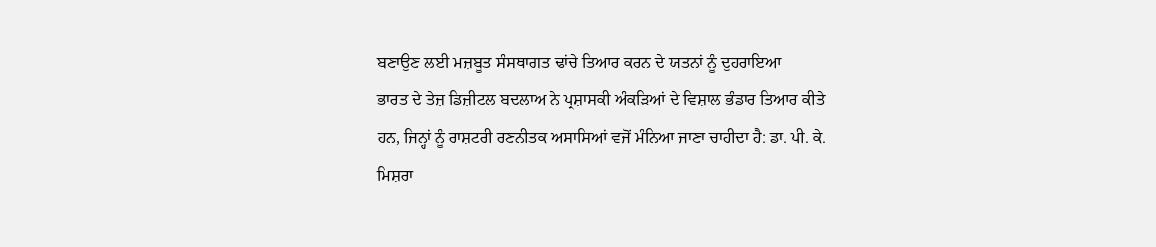ਬਣਾਉਣ ਲਈ ਮਜ਼ਬੂਤ ਸੰਸਥਾਗਤ ਢਾਂਚੇ ਤਿਆਰ ਕਰਨ ਦੇ ਯਤਨਾਂ ਨੂੰ ਦੁਹਰਾਇਆ
ਭਾਰਤ ਦੇ ਤੇਜ਼ ਡਿਜ਼ੀਟਲ ਬਦਲਾਅ ਨੇ ਪ੍ਰਸ਼ਾਸਕੀ ਅੰਕੜਿਆਂ ਦੇ ਵਿਸ਼ਾਲ ਭੰਡਾਰ ਤਿਆਰ ਕੀਤੇ ਹਨ, ਜਿਨ੍ਹਾਂ ਨੂੰ ਰਾਸ਼ਟਰੀ ਰਣਨੀਤਕ ਅਸਾਸਿਆਂ ਵਜੋਂ ਮੰਨਿਆ ਜਾਣਾ ਚਾਹੀਦਾ ਹੈ: ਡਾ. ਪੀ. ਕੇ. ਮਿਸ਼ਰਾ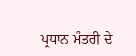ਪ੍ਰਧਾਨ ਮੰਤਰੀ ਦੇ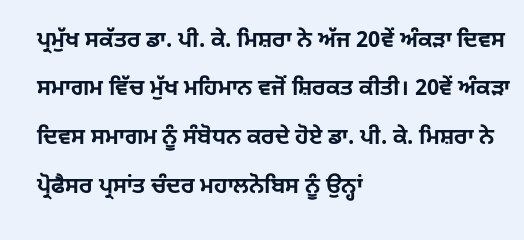ਪ੍ਰਮੁੱਖ ਸਕੱਤਰ ਡਾ. ਪੀ. ਕੇ. ਮਿਸ਼ਰਾ ਨੇ ਅੱਜ 20ਵੇਂ ਅੰਕੜਾ ਦਿਵਸ ਸਮਾਗਮ ਵਿੱਚ ਮੁੱਖ ਮਹਿਮਾਨ ਵਜੋਂ ਸ਼ਿਰਕਤ ਕੀਤੀ। 20ਵੇਂ ਅੰਕੜਾ ਦਿਵਸ ਸਮਾਗਮ ਨੂੰ ਸੰਬੋਧਨ ਕਰਦੇ ਹੋਏ ਡਾ. ਪੀ. ਕੇ. ਮਿਸ਼ਰਾ ਨੇ ਪ੍ਰੋਫੈਸਰ ਪ੍ਰਸਾਂਤ ਚੰਦਰ ਮਹਾਲਨੋਬਿਸ ਨੂੰ ਉਨ੍ਹਾਂ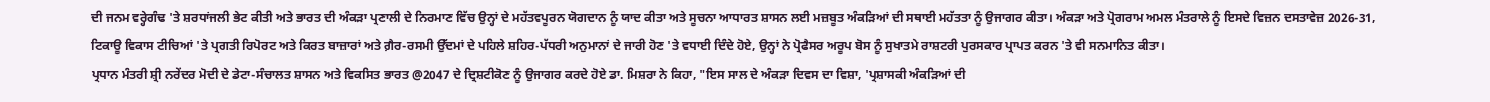ਦੀ ਜਨਮ ਵਰ੍ਹੇਗੰਢ 'ਤੇ ਸ਼ਰਧਾਂਜਲੀ ਭੇਟ ਕੀਤੀ ਅਤੇ ਭਾਰਤ ਦੀ ਅੰਕੜਾ ਪ੍ਰਣਾਲੀ ਦੇ ਨਿਰਮਾਣ ਵਿੱਚ ਉਨ੍ਹਾਂ ਦੇ ਮਹੱਤਵਪੂਰਨ ਯੋਗਦਾਨ ਨੂੰ ਯਾਦ ਕੀਤਾ ਅਤੇ ਸੂਚਨਾ ਆਧਾਰਤ ਸ਼ਾਸਨ ਲਈ ਮਜ਼ਬੂਤ ਅੰਕੜਿਆਂ ਦੀ ਸਥਾਈ ਮਹੱਤਤਾ ਨੂੰ ਉਜਾਗਰ ਕੀਤਾ। ਅੰਕੜਾ ਅਤੇ ਪ੍ਰੋਗਰਾਮ ਅਮਲ ਮੰਤਰਾਲੇ ਨੂੰ ਇਸਦੇ ਵਿਜ਼ਨ ਦਸਤਾਵੇਜ਼ 2026-31, ਟਿਕਾਊ ਵਿਕਾਸ ਟੀਚਿਆਂ 'ਤੇ ਪ੍ਰਗਤੀ ਰਿਪੋਰਟ ਅਤੇ ਕਿਰਤ ਬਾਜ਼ਾਰਾਂ ਅਤੇ ਗ਼ੈਰ-ਰਸਮੀ ਉੱਦਮਾਂ ਦੇ ਪਹਿਲੇ ਸ਼ਹਿਰ-ਪੱਧਰੀ ਅਨੁਮਾਨਾਂ ਦੇ ਜਾਰੀ ਹੋਣ 'ਤੇ ਵਧਾਈ ਦਿੰਦੇ ਹੋਏ, ਉਨ੍ਹਾਂ ਨੇ ਪ੍ਰੋਫੈਸਰ ਅਰੂਪ ਬੋਸ ਨੂੰ ਸੁਖਾਤਮੇ ਰਾਸ਼ਟਰੀ ਪੁਰਸਕਾਰ ਪ੍ਰਾਪਤ ਕਰਨ 'ਤੇ ਵੀ ਸਨਮਾਨਿਤ ਕੀਤਾ।
ਪ੍ਰਧਾਨ ਮੰਤਰੀ ਸ਼੍ਰੀ ਨਰੇਂਦਰ ਮੋਦੀ ਦੇ ਡੇਟਾ-ਸੰਚਾਲਤ ਸ਼ਾਸਨ ਅਤੇ ਵਿਕਸਿਤ ਭਾਰਤ @2047 ਦੇ ਦ੍ਰਿਸ਼ਟੀਕੋਣ ਨੂੰ ਉਜਾਗਰ ਕਰਦੇ ਹੋਏ ਡਾ. ਮਿਸ਼ਰਾ ਨੇ ਕਿਹਾ, "ਇਸ ਸਾਲ ਦੇ ਅੰਕੜਾ ਦਿਵਸ ਦਾ ਵਿਸ਼ਾ, 'ਪ੍ਰਸ਼ਾਸਕੀ ਅੰਕੜਿਆਂ ਦੀ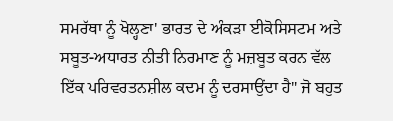ਸਮਰੱਥਾ ਨੂੰ ਖੋਲ੍ਹਣਾ' ਭਾਰਤ ਦੇ ਅੰਕੜਾ ਈਕੋਸਿਸਟਮ ਅਤੇ ਸਬੂਤ-ਅਧਾਰਤ ਨੀਤੀ ਨਿਰਮਾਣ ਨੂੰ ਮਜ਼ਬੂਤ ਕਰਨ ਵੱਲ ਇੱਕ ਪਰਿਵਰਤਨਸ਼ੀਲ ਕਦਮ ਨੂੰ ਦਰਸਾਉਂਦਾ ਹੈ" ਜੋ ਬਹੁਤ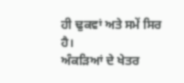ਹੀ ਢੁਕਵਾਂ ਅਤੇ ਸਮੇਂ ਸਿਰ ਹੈ।
ਅੰਕੜਿਆਂ ਦੇ ਖੇਤਰ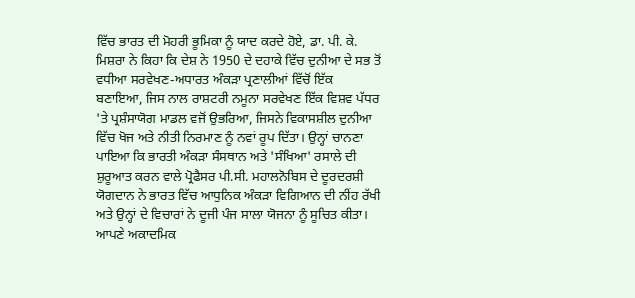ਵਿੱਚ ਭਾਰਤ ਦੀ ਮੋਹਰੀ ਭੂਮਿਕਾ ਨੂੰ ਯਾਦ ਕਰਦੇ ਹੋਏ, ਡਾ. ਪੀ. ਕੇ. ਮਿਸ਼ਰਾ ਨੇ ਕਿਹਾ ਕਿ ਦੇਸ਼ ਨੇ 1950 ਦੇ ਦਹਾਕੇ ਵਿੱਚ ਦੁਨੀਆ ਦੇ ਸਭ ਤੋਂ ਵਧੀਆ ਸਰਵੇਖਣ-ਅਧਾਰਤ ਅੰਕੜਾ ਪ੍ਰਣਾਲੀਆਂ ਵਿੱਚੋਂ ਇੱਕ ਬਣਾਇਆ, ਜਿਸ ਨਾਲ ਰਾਸ਼ਟਰੀ ਨਮੂਨਾ ਸਰਵੇਖਣ ਇੱਕ ਵਿਸ਼ਵ ਪੱਧਰ 'ਤੇ ਪ੍ਰਸ਼ੰਸਾਯੋਗ ਮਾਡਲ ਵਜੋਂ ਉਭਰਿਆ, ਜਿਸਨੇ ਵਿਕਾਸਸ਼ੀਲ ਦੁਨੀਆ ਵਿੱਚ ਖੋਜ ਅਤੇ ਨੀਤੀ ਨਿਰਮਾਣ ਨੂੰ ਨਵਾਂ ਰੂਪ ਦਿੱਤਾ। ਉਨ੍ਹਾਂ ਚਾਨਣਾ ਪਾਇਆ ਕਿ ਭਾਰਤੀ ਅੰਕੜਾ ਸੰਸਥਾਨ ਅਤੇ 'ਸੰਖਿਆ' ਰਸਾਲੇ ਦੀ ਸ਼ੁਰੂਆਤ ਕਰਨ ਵਾਲੇ ਪ੍ਰੋਫੈਸਰ ਪੀ.ਸੀ. ਮਹਾਲਨੋਬਿਸ ਦੇ ਦੂਰਦਰਸ਼ੀ ਯੋਗਦਾਨ ਨੇ ਭਾਰਤ ਵਿੱਚ ਆਧੁਨਿਕ ਅੰਕੜਾ ਵਿਗਿਆਨ ਦੀ ਨੀਂਹ ਰੱਖੀ ਅਤੇ ਉਨ੍ਹਾਂ ਦੇ ਵਿਚਾਰਾਂ ਨੇ ਦੂਜੀ ਪੰਜ ਸਾਲਾ ਯੋਜਨਾ ਨੂੰ ਸੂਚਿਤ ਕੀਤਾ। ਆਪਣੇ ਅਕਾਦਮਿਕ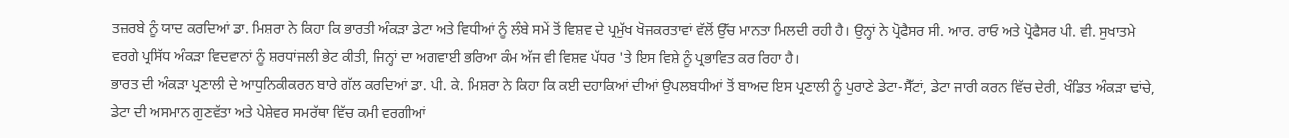ਤਜ਼ਰਬੇ ਨੂੰ ਯਾਦ ਕਰਦਿਆਂ ਡਾ. ਮਿਸ਼ਰਾ ਨੇ ਕਿਹਾ ਕਿ ਭਾਰਤੀ ਅੰਕੜਾ ਡੇਟਾ ਅਤੇ ਵਿਧੀਆਂ ਨੂੰ ਲੰਬੇ ਸਮੇਂ ਤੋਂ ਵਿਸ਼ਵ ਦੇ ਪ੍ਰਮੁੱਖ ਖੋਜਕਰਤਾਵਾਂ ਵੱਲੋਂ ਉੱਚ ਮਾਨਤਾ ਮਿਲਦੀ ਰਹੀ ਹੈ। ਉਨ੍ਹਾਂ ਨੇ ਪ੍ਰੋਫੈਸਰ ਸੀ. ਆਰ. ਰਾਓ ਅਤੇ ਪ੍ਰੋਫੈਸਰ ਪੀ. ਵੀ. ਸੁਖਾਤਮੇ ਵਰਗੇ ਪ੍ਰਸਿੱਧ ਅੰਕੜਾ ਵਿਦਵਾਨਾਂ ਨੂੰ ਸ਼ਰਧਾਂਜਲੀ ਭੇਟ ਕੀਤੀ, ਜਿਨ੍ਹਾਂ ਦਾ ਅਗਵਾਈ ਭਰਿਆ ਕੰਮ ਅੱਜ ਵੀ ਵਿਸ਼ਵ ਪੱਧਰ 'ਤੇ ਇਸ ਵਿਸ਼ੇ ਨੂੰ ਪ੍ਰਭਾਵਿਤ ਕਰ ਰਿਹਾ ਹੈ।
ਭਾਰਤ ਦੀ ਅੰਕੜਾ ਪ੍ਰਣਾਲੀ ਦੇ ਆਧੁਨਿਕੀਕਰਨ ਬਾਰੇ ਗੱਲ ਕਰਦਿਆਂ ਡਾ. ਪੀ. ਕੇ. ਮਿਸ਼ਰਾ ਨੇ ਕਿਹਾ ਕਿ ਕਈ ਦਹਾਕਿਆਂ ਦੀਆਂ ਉਪਲਬਧੀਆਂ ਤੋਂ ਬਾਅਦ ਇਸ ਪ੍ਰਣਾਲੀ ਨੂੰ ਪੁਰਾਣੇ ਡੇਟਾ-ਸੈੱਟਾਂ, ਡੇਟਾ ਜਾਰੀ ਕਰਨ ਵਿੱਚ ਦੇਰੀ, ਖੰਡਿਤ ਅੰਕੜਾ ਢਾਂਚੇ, ਡੇਟਾ ਦੀ ਅਸਮਾਨ ਗੁਣਵੱਤਾ ਅਤੇ ਪੇਸ਼ੇਵਰ ਸਮਰੱਥਾ ਵਿੱਚ ਕਮੀ ਵਰਗੀਆਂ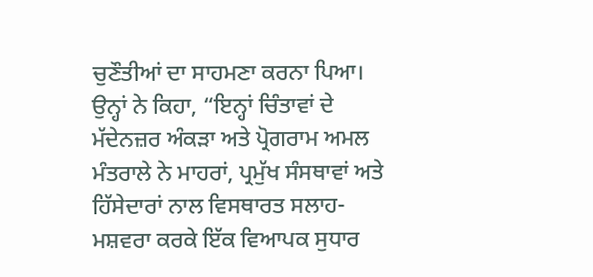ਚੁਣੌਤੀਆਂ ਦਾ ਸਾਹਮਣਾ ਕਰਨਾ ਪਿਆ। ਉਨ੍ਹਾਂ ਨੇ ਕਿਹਾ, “ਇਨ੍ਹਾਂ ਚਿੰਤਾਵਾਂ ਦੇ ਮੱਦੇਨਜ਼ਰ ਅੰਕੜਾ ਅਤੇ ਪ੍ਰੋਗਰਾਮ ਅਮਲ ਮੰਤਰਾਲੇ ਨੇ ਮਾਹਰਾਂ, ਪ੍ਰਮੁੱਖ ਸੰਸਥਾਵਾਂ ਅਤੇ ਹਿੱਸੇਦਾਰਾਂ ਨਾਲ ਵਿਸਥਾਰਤ ਸਲਾਹ-ਮਸ਼ਵਰਾ ਕਰਕੇ ਇੱਕ ਵਿਆਪਕ ਸੁਧਾਰ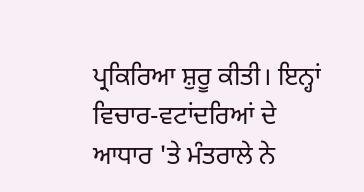ਪ੍ਰਕਿਰਿਆ ਸ਼ੁਰੂ ਕੀਤੀ। ਇਨ੍ਹਾਂ ਵਿਚਾਰ-ਵਟਾਂਦਰਿਆਂ ਦੇ ਆਧਾਰ 'ਤੇ ਮੰਤਰਾਲੇ ਨੇ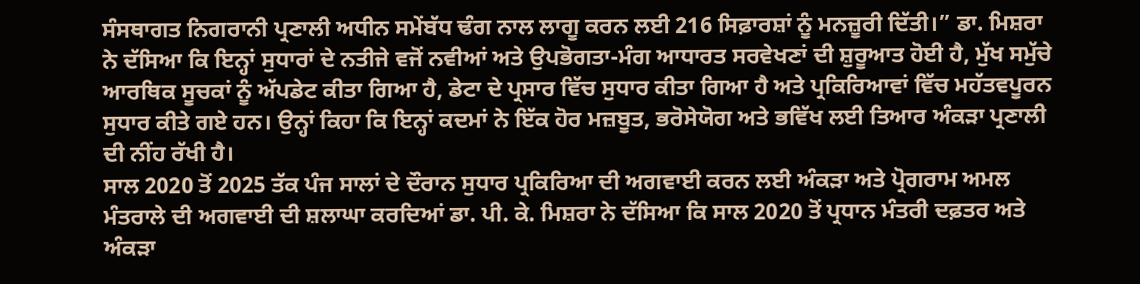ਸੰਸਥਾਗਤ ਨਿਗਰਾਨੀ ਪ੍ਰਣਾਲੀ ਅਧੀਨ ਸਮੇਂਬੱਧ ਢੰਗ ਨਾਲ ਲਾਗੂ ਕਰਨ ਲਈ 216 ਸਿਫ਼ਾਰਸ਼ਾਂ ਨੂੰ ਮਨਜ਼ੂਰੀ ਦਿੱਤੀ।” ਡਾ. ਮਿਸ਼ਰਾ ਨੇ ਦੱਸਿਆ ਕਿ ਇਨ੍ਹਾਂ ਸੁਧਾਰਾਂ ਦੇ ਨਤੀਜੇ ਵਜੋਂ ਨਵੀਆਂ ਅਤੇ ਉਪਭੋਗਤਾ-ਮੰਗ ਆਧਾਰਤ ਸਰਵੇਖਣਾਂ ਦੀ ਸ਼ੁਰੂਆਤ ਹੋਈ ਹੈ, ਮੁੱਖ ਸਮੁੱਚੇ ਆਰਥਿਕ ਸੂਚਕਾਂ ਨੂੰ ਅੱਪਡੇਟ ਕੀਤਾ ਗਿਆ ਹੈ, ਡੇਟਾ ਦੇ ਪ੍ਰਸਾਰ ਵਿੱਚ ਸੁਧਾਰ ਕੀਤਾ ਗਿਆ ਹੈ ਅਤੇ ਪ੍ਰਕਿਰਿਆਵਾਂ ਵਿੱਚ ਮਹੱਤਵਪੂਰਨ ਸੁਧਾਰ ਕੀਤੇ ਗਏ ਹਨ। ਉਨ੍ਹਾਂ ਕਿਹਾ ਕਿ ਇਨ੍ਹਾਂ ਕਦਮਾਂ ਨੇ ਇੱਕ ਹੋਰ ਮਜ਼ਬੂਤ, ਭਰੋਸੇਯੋਗ ਅਤੇ ਭਵਿੱਖ ਲਈ ਤਿਆਰ ਅੰਕੜਾ ਪ੍ਰਣਾਲੀ ਦੀ ਨੀਂਹ ਰੱਖੀ ਹੈ।
ਸਾਲ 2020 ਤੋਂ 2025 ਤੱਕ ਪੰਜ ਸਾਲਾਂ ਦੇ ਦੌਰਾਨ ਸੁਧਾਰ ਪ੍ਰਕਿਰਿਆ ਦੀ ਅਗਵਾਈ ਕਰਨ ਲਈ ਅੰਕੜਾ ਅਤੇ ਪ੍ਰੋਗਰਾਮ ਅਮਲ ਮੰਤਰਾਲੇ ਦੀ ਅਗਵਾਈ ਦੀ ਸ਼ਲਾਘਾ ਕਰਦਿਆਂ ਡਾ. ਪੀ. ਕੇ. ਮਿਸ਼ਰਾ ਨੇ ਦੱਸਿਆ ਕਿ ਸਾਲ 2020 ਤੋਂ ਪ੍ਰਧਾਨ ਮੰਤਰੀ ਦਫ਼ਤਰ ਅਤੇ ਅੰਕੜਾ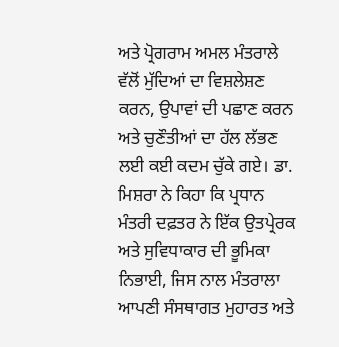ਅਤੇ ਪ੍ਰੋਗਰਾਮ ਅਮਲ ਮੰਤਰਾਲੇ ਵੱਲੋਂ ਮੁੱਦਿਆਂ ਦਾ ਵਿਸ਼ਲੇਸ਼ਣ ਕਰਨ, ਉਪਾਵਾਂ ਦੀ ਪਛਾਣ ਕਰਨ ਅਤੇ ਚੁਣੌਤੀਆਂ ਦਾ ਹੱਲ ਲੱਭਣ ਲਈ ਕਈ ਕਦਮ ਚੁੱਕੇ ਗਏ। ਡਾ. ਮਿਸ਼ਰਾ ਨੇ ਕਿਹਾ ਕਿ ਪ੍ਰਧਾਨ ਮੰਤਰੀ ਦਫ਼ਤਰ ਨੇ ਇੱਕ ਉਤਪ੍ਰੇਰਕ ਅਤੇ ਸੁਵਿਧਾਕਾਰ ਦੀ ਭੂਮਿਕਾ ਨਿਭਾਈ, ਜਿਸ ਨਾਲ ਮੰਤਰਾਲਾ ਆਪਣੀ ਸੰਸਥਾਗਤ ਮੁਹਾਰਤ ਅਤੇ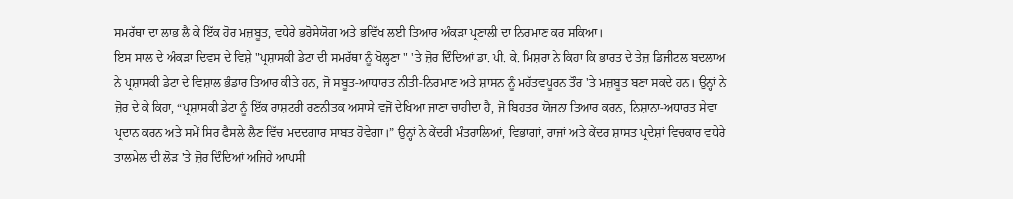ਸਮਰੱਥਾ ਦਾ ਲਾਭ ਲੈ ਕੇ ਇੱਕ ਹੋਰ ਮਜ਼ਬੂਤ, ਵਧੇਰੇ ਭਰੋਸੇਯੋਗ ਅਤੇ ਭਵਿੱਖ ਲਈ ਤਿਆਰ ਅੰਕੜਾ ਪ੍ਰਣਾਲੀ ਦਾ ਨਿਰਮਾਣ ਕਰ ਸਕਿਆ।
ਇਸ ਸਾਲ ਦੇ ਅੰਕੜਾ ਦਿਵਸ ਦੇ ਵਿਸ਼ੇ "ਪ੍ਰਸ਼ਾਸਕੀ ਡੇਟਾ ਦੀ ਸਮਰੱਥਾ ਨੂੰ ਖੋਲ੍ਹਣਾ " 'ਤੇ ਜ਼ੋਰ ਦਿੰਦਿਆਂ ਡਾ. ਪੀ. ਕੇ. ਮਿਸ਼ਰਾ ਨੇ ਕਿਹਾ ਕਿ ਭਾਰਤ ਦੇ ਤੇਜ਼ ਡਿਜੀਟਲ ਬਦਲਾਅ ਨੇ ਪ੍ਰਸ਼ਾਸਕੀ ਡੇਟਾ ਦੇ ਵਿਸ਼ਾਲ ਭੰਡਾਰ ਤਿਆਰ ਕੀਤੇ ਹਨ, ਜੋ ਸਬੂਤ-ਆਧਾਰਤ ਨੀਤੀ-ਨਿਰਮਾਣ ਅਤੇ ਸ਼ਾਸਨ ਨੂੰ ਮਹੱਤਵਪੂਰਨ ਤੌਰ 'ਤੇ ਮਜ਼ਬੂਤ ਬਣਾ ਸਕਦੇ ਹਨ। ਉਨ੍ਹਾਂ ਨੇ ਜ਼ੋਰ ਦੇ ਕੇ ਕਿਹਾ, “ਪ੍ਰਸ਼ਾਸਕੀ ਡੇਟਾ ਨੂੰ ਇੱਕ ਰਾਸ਼ਟਰੀ ਰਣਨੀਤਕ ਅਸਾਸੇ ਵਜੋਂ ਦੇਖਿਆ ਜਾਣਾ ਚਾਹੀਦਾ ਹੈ, ਜੋ ਬਿਹਤਰ ਯੋਜਨਾ ਤਿਆਰ ਕਰਨ, ਨਿਸ਼ਾਨਾ-ਅਧਾਰਤ ਸੇਵਾ ਪ੍ਰਦਾਨ ਕਰਨ ਅਤੇ ਸਮੇਂ ਸਿਰ ਫੈਸਲੇ ਲੈਣ ਵਿੱਚ ਮਦਦਗਾਰ ਸਾਬਤ ਹੋਵੇਗਾ।” ਉਨ੍ਹਾਂ ਨੇ ਕੇਂਦਰੀ ਮੰਤਰਾਲਿਆਂ, ਵਿਭਾਗਾਂ, ਰਾਜਾਂ ਅਤੇ ਕੇਂਦਰ ਸ਼ਾਸਤ ਪ੍ਰਦੇਸ਼ਾਂ ਵਿਚਕਾਰ ਵਧੇਰੇ ਤਾਲਮੇਲ ਦੀ ਲੋੜ 'ਤੇ ਜ਼ੋਰ ਦਿੰਦਿਆਂ ਅਜਿਹੇ ਆਪਸੀ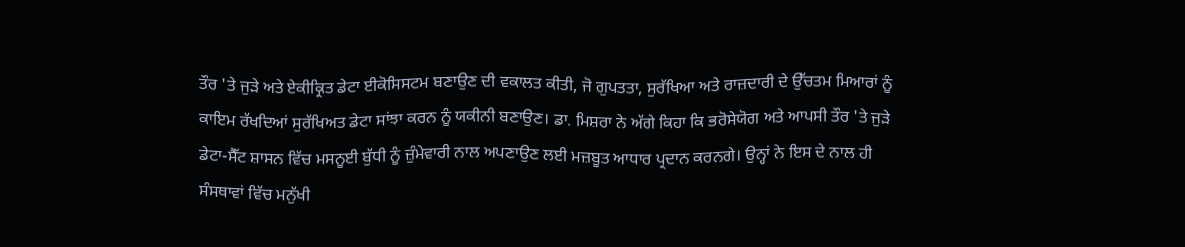ਤੌਰ 'ਤੇ ਜੁੜੇ ਅਤੇ ਏਕੀਕ੍ਰਿਤ ਡੇਟਾ ਈਕੋਸਿਸਟਮ ਬਣਾਉਣ ਦੀ ਵਕਾਲਤ ਕੀਤੀ, ਜੋ ਗੁਪਤਤਾ, ਸੁਰੱਖਿਆ ਅਤੇ ਰਾਜ਼ਦਾਰੀ ਦੇ ਉੱਚਤਮ ਮਿਆਰਾਂ ਨੂੰ ਕਾਇਮ ਰੱਖਦਿਆਂ ਸੁਰੱਖਿਅਤ ਡੇਟਾ ਸਾਂਝਾ ਕਰਨ ਨੂੰ ਯਕੀਨੀ ਬਣਾਉਣ। ਡਾ. ਮਿਸ਼ਰਾ ਨੇ ਅੱਗੇ ਕਿਹਾ ਕਿ ਭਰੋਸੇਯੋਗ ਅਤੇ ਆਪਸੀ ਤੌਰ 'ਤੇ ਜੁੜੇ ਡੇਟਾ-ਸੈੱਟ ਸ਼ਾਸਨ ਵਿੱਚ ਮਸਨੂਈ ਬੁੱਧੀ ਨੂੰ ਜ਼ੁੰਮੇਵਾਰੀ ਨਾਲ ਅਪਣਾਉਣ ਲਈ ਮਜ਼ਬੂਤ ਆਧਾਰ ਪ੍ਰਦਾਨ ਕਰਨਗੇ। ਉਨ੍ਹਾਂ ਨੇ ਇਸ ਦੇ ਨਾਲ ਹੀ ਸੰਸਥਾਵਾਂ ਵਿੱਚ ਮਨੁੱਖੀ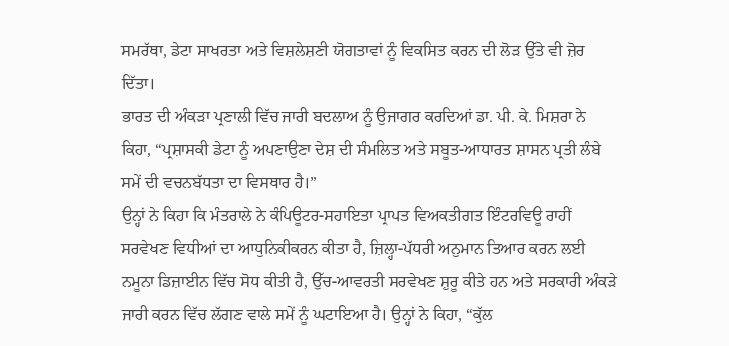ਸਮਰੱਥਾ, ਡੇਟਾ ਸਾਖਰਤਾ ਅਤੇ ਵਿਸ਼ਲੇਸ਼ਣੀ ਯੋਗਤਾਵਾਂ ਨੂੰ ਵਿਕਸਿਤ ਕਰਨ ਦੀ ਲੋੜ ਉੱਤੇ ਵੀ ਜ਼ੋਰ ਦਿੱਤਾ।
ਭਾਰਤ ਦੀ ਅੰਕੜਾ ਪ੍ਰਣਾਲੀ ਵਿੱਚ ਜਾਰੀ ਬਦਲਾਅ ਨੂੰ ਉਜਾਗਰ ਕਰਦਿਆਂ ਡਾ. ਪੀ. ਕੇ. ਮਿਸ਼ਰਾ ਨੇ ਕਿਹਾ, “ਪ੍ਰਸ਼ਾਸਕੀ ਡੇਟਾ ਨੂੰ ਅਪਣਾਉਣਾ ਦੇਸ਼ ਦੀ ਸੰਮਲਿਤ ਅਤੇ ਸਬੂਤ-ਆਧਾਰਤ ਸ਼ਾਸਨ ਪ੍ਰਤੀ ਲੰਬੇ ਸਮੇਂ ਦੀ ਵਚਨਬੱਧਤਾ ਦਾ ਵਿਸਥਾਰ ਹੈ।”
ਉਨ੍ਹਾਂ ਨੇ ਕਿਹਾ ਕਿ ਮੰਤਰਾਲੇ ਨੇ ਕੰਪਿਊਟਰ-ਸਹਾਇਤਾ ਪ੍ਰਾਪਤ ਵਿਅਕਤੀਗਤ ਇੰਟਰਵਿਊ ਰਾਹੀਂ ਸਰਵੇਖਣ ਵਿਧੀਆਂ ਦਾ ਆਧੁਨਿਕੀਕਰਨ ਕੀਤਾ ਹੈ, ਜ਼ਿਲ੍ਹਾ-ਪੱਧਰੀ ਅਨੁਮਾਨ ਤਿਆਰ ਕਰਨ ਲਈ ਨਮੂਨਾ ਡਿਜ਼ਾਈਨ ਵਿੱਚ ਸੋਧ ਕੀਤੀ ਹੈ, ਉੱਚ-ਆਵਰਤੀ ਸਰਵੇਖਣ ਸ਼ੁਰੂ ਕੀਤੇ ਹਨ ਅਤੇ ਸਰਕਾਰੀ ਅੰਕੜੇ ਜਾਰੀ ਕਰਨ ਵਿੱਚ ਲੱਗਣ ਵਾਲੇ ਸਮੇਂ ਨੂੰ ਘਟਾਇਆ ਹੈ। ਉਨ੍ਹਾਂ ਨੇ ਕਿਹਾ, “ਕੁੱਲ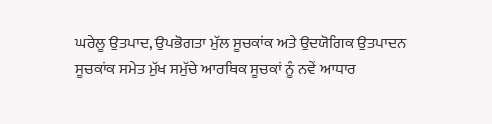ਘਰੇਲੂ ਉਤਪਾਦ, ਉਪਭੋਗਤਾ ਮੁੱਲ ਸੂਚਕਾਂਕ ਅਤੇ ਉਦਯੋਗਿਕ ਉਤਪਾਦਨ ਸੂਚਕਾਂਕ ਸਮੇਤ ਮੁੱਖ ਸਮੁੱਚੇ ਆਰਥਿਕ ਸੂਚਕਾਂ ਨੂੰ ਨਵੇਂ ਆਧਾਰ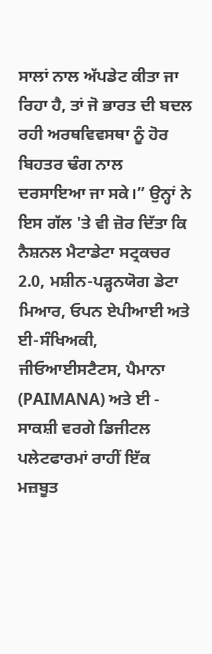ਸਾਲਾਂ ਨਾਲ ਅੱਪਡੇਟ ਕੀਤਾ ਜਾ ਰਿਹਾ ਹੈ, ਤਾਂ ਜੋ ਭਾਰਤ ਦੀ ਬਦਲ ਰਹੀ ਅਰਥਵਿਵਸਥਾ ਨੂੰ ਹੋਰ ਬਿਹਤਰ ਢੰਗ ਨਾਲ ਦਰਸਾਇਆ ਜਾ ਸਕੇ।” ਉਨ੍ਹਾਂ ਨੇ ਇਸ ਗੱਲ 'ਤੇ ਵੀ ਜ਼ੋਰ ਦਿੱਤਾ ਕਿ ਨੈਸ਼ਨਲ ਮੈਟਾਡੇਟਾ ਸਟ੍ਰਕਚਰ 2.0, ਮਸ਼ੀਨ-ਪੜ੍ਹਨਯੋਗ ਡੇਟਾ ਮਿਆਰ, ਓਪਨ ਏਪੀਆਈ ਅਤੇ ਈ-ਸੰਖਿਅਕੀ, ਜੀਓਆਈਸਟੈਟਸ, ਪੈਮਾਨਾ (PAIMANA) ਅਤੇ ਈ - ਸਾਕਸ਼ੀ ਵਰਗੇ ਡਿਜੀਟਲ ਪਲੇਟਫਾਰਮਾਂ ਰਾਹੀਂ ਇੱਕ ਮਜ਼ਬੂਤ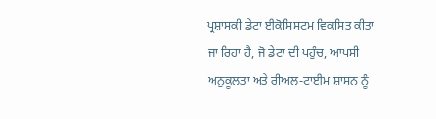ਪ੍ਰਸ਼ਾਸਕੀ ਡੇਟਾ ਈਕੋਸਿਸਟਮ ਵਿਕਸਿਤ ਕੀਤਾ ਜਾ ਰਿਹਾ ਹੈ, ਜੋ ਡੇਟਾ ਦੀ ਪਹੁੰਚ, ਆਪਸੀ ਅਨੁਕੂਲਤਾ ਅਤੇ ਰੀਅਲ-ਟਾਈਮ ਸ਼ਾਸਨ ਨੂੰ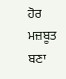ਹੋਰ ਮਜ਼ਬੂਤ ਬਣਾ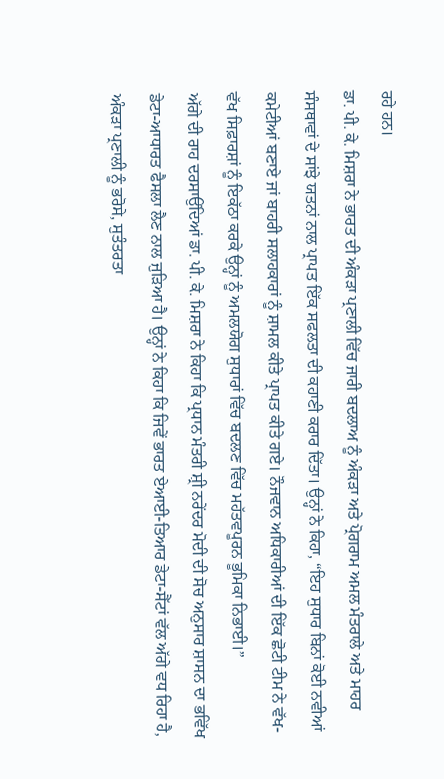ਰਹੇ ਹਨ।
ਡਾ. ਪੀ. ਕੇ. ਮਿਸ਼ਰਾ ਨੇ ਭਾਰਤ ਦੀ ਅੰਕੜਾ ਪ੍ਰਣਾਲੀ ਵਿੱਚ ਜਾਰੀ ਬਦਲਾਅ ਨੂੰ ਅੰਕੜਾ ਅਤੇ ਪ੍ਰੋਗਰਾਮ ਅਮਲ ਮੰਤਰਾਲੇ ਅਤੇ ਮਾਹਰ ਸੰਸਥਾਵਾਂ ਦੇ ਸਾਂਝੇ ਯਤਨਾਂ ਨਾਲ ਪ੍ਰਾਪਤ ਇੱਕ ਸਫਲਤਾ ਦੀ ਕਹਾਣੀ ਕਰਾਰ ਦਿੱਤਾ। ਉਨ੍ਹਾਂ ਨੇ ਕਿਹਾ, “ਇਹ ਸੁਧਾਰ ਬਿਨਾਂ ਕੋਈ ਨਵੀਆਂ ਕਮੇਟੀਆਂ ਬਣਾਏ ਜਾਂ ਬਾਹਰੀ ਸਲਾਹਕਾਰਾਂ ਨੂੰ ਸ਼ਾਮਲ ਕੀਤੇ ਪ੍ਰਾਪਤ ਕੀਤੇ ਗਏ। ਨੌਜਵਾਨ ਅਧਿਕਾਰੀਆਂ ਦੀ ਇੱਕ ਛੋਟੀ ਟੀਮ ਨੇ ਵੱਖ-ਵੱਖ ਸਿਫ਼ਾਰਸ਼ਾਂ ਨੂੰ ਇਕੱਠਾ ਕਰਕੇ ਉਨ੍ਹਾਂ ਨੂੰ ਅਮਲਯੋਗ ਸੁਧਾਰਾਂ ਵਿੱਚ ਬਦਲਣ ਵਿੱਚ ਮਹੱਤਵਪੂਰਨ ਭੂਮਿਕਾ ਨਿਭਾਈ।”
ਅੱਗੇ ਦੀ ਰਾਹ ਦਰਸਾਉਂਦਿਆਂ ਡਾ. ਪੀ. ਕੇ. ਮਿਸ਼ਰਾ ਨੇ ਕਿਹਾ ਕਿ ਪ੍ਰਧਾਨ ਮੰਤਰੀ ਸ਼੍ਰੀ ਨਰੇਂਦਰ ਮੋਦੀ ਦੀ ਸੋਚ ਅਨੁਸਾਰ ਸ਼ਾਸਨ ਦਾ ਭਵਿੱਖ ਡੇਟਾ-ਆਧਾਰਤ ਫੈਸਲਾ ਲੈਣ ਨਾਲ ਜੁੜਿਆ ਹੈ। ਉਨ੍ਹਾਂ ਨੇ ਕਿਹਾ ਕਿ ਜਿਵੇਂ ਭਾਰਤ ਏਆਈ-ਤਿਆਰ ਡੇਟਾ-ਸੈੱਟਾਂ ਵੱਲ ਅੱਗੇ ਵਧ ਰਿਹਾ ਹੈ, ਅੰਕੜਾ ਪ੍ਰਣਾਲੀ ਨੂੰ ਭਰੋਸੇ, ਸੁਤੰਤਰਤਾ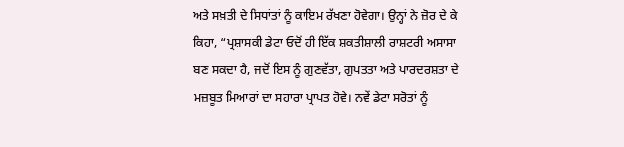ਅਤੇ ਸਖ਼ਤੀ ਦੇ ਸਿਧਾਂਤਾਂ ਨੂੰ ਕਾਇਮ ਰੱਖਣਾ ਹੋਵੇਗਾ। ਉਨ੍ਹਾਂ ਨੇ ਜ਼ੋਰ ਦੇ ਕੇ ਕਿਹਾ, “ਪ੍ਰਸ਼ਾਸਕੀ ਡੇਟਾ ਓਦੋਂ ਹੀ ਇੱਕ ਸ਼ਕਤੀਸ਼ਾਲੀ ਰਾਸ਼ਟਰੀ ਅਸਾਸਾ ਬਣ ਸਕਦਾ ਹੈ, ਜਦੋਂ ਇਸ ਨੂੰ ਗੁਣਵੱਤਾ, ਗੁਪਤਤਾ ਅਤੇ ਪਾਰਦਰਸ਼ਤਾ ਦੇ ਮਜ਼ਬੂਤ ਮਿਆਰਾਂ ਦਾ ਸਹਾਰਾ ਪ੍ਰਾਪਤ ਹੋਵੇ। ਨਵੇਂ ਡੇਟਾ ਸਰੋਤਾਂ ਨੂੰ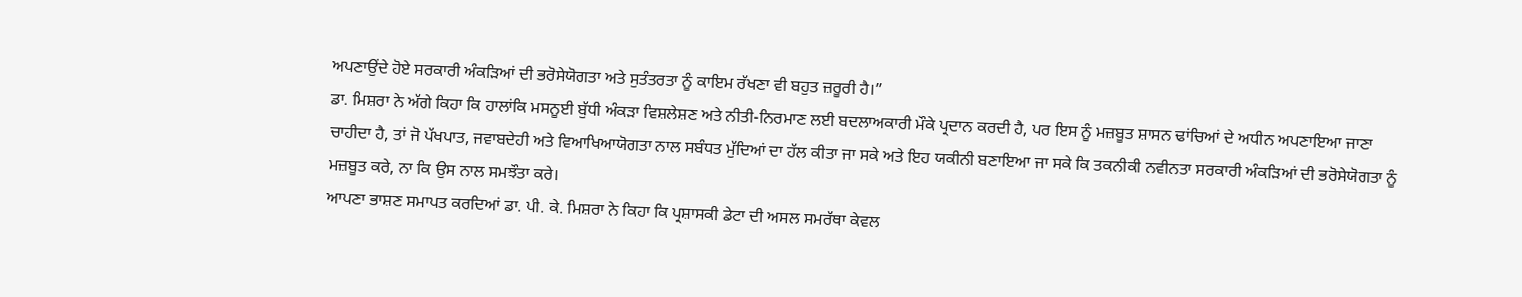ਅਪਣਾਉਂਦੇ ਹੋਏ ਸਰਕਾਰੀ ਅੰਕੜਿਆਂ ਦੀ ਭਰੋਸੇਯੋਗਤਾ ਅਤੇ ਸੁਤੰਤਰਤਾ ਨੂੰ ਕਾਇਮ ਰੱਖਣਾ ਵੀ ਬਹੁਤ ਜ਼ਰੂਰੀ ਹੈ।”
ਡਾ. ਮਿਸ਼ਰਾ ਨੇ ਅੱਗੇ ਕਿਹਾ ਕਿ ਹਾਲਾਂਕਿ ਮਸਨੂਈ ਬੁੱਧੀ ਅੰਕੜਾ ਵਿਸ਼ਲੇਸ਼ਣ ਅਤੇ ਨੀਤੀ-ਨਿਰਮਾਣ ਲਈ ਬਦਲਾਅਕਾਰੀ ਮੌਕੇ ਪ੍ਰਦਾਨ ਕਰਦੀ ਹੈ, ਪਰ ਇਸ ਨੂੰ ਮਜ਼ਬੂਤ ਸ਼ਾਸਨ ਢਾਂਚਿਆਂ ਦੇ ਅਧੀਨ ਅਪਣਾਇਆ ਜਾਣਾ ਚਾਹੀਦਾ ਹੈ, ਤਾਂ ਜੋ ਪੱਖਪਾਤ, ਜਵਾਬਦੇਹੀ ਅਤੇ ਵਿਆਖਿਆਯੋਗਤਾ ਨਾਲ ਸਬੰਧਤ ਮੁੱਦਿਆਂ ਦਾ ਹੱਲ ਕੀਤਾ ਜਾ ਸਕੇ ਅਤੇ ਇਹ ਯਕੀਨੀ ਬਣਾਇਆ ਜਾ ਸਕੇ ਕਿ ਤਕਨੀਕੀ ਨਵੀਨਤਾ ਸਰਕਾਰੀ ਅੰਕੜਿਆਂ ਦੀ ਭਰੋਸੇਯੋਗਤਾ ਨੂੰ ਮਜ਼ਬੂਤ ਕਰੇ, ਨਾ ਕਿ ਉਸ ਨਾਲ ਸਮਝੌਤਾ ਕਰੇ।
ਆਪਣਾ ਭਾਸ਼ਣ ਸਮਾਪਤ ਕਰਦਿਆਂ ਡਾ. ਪੀ. ਕੇ. ਮਿਸ਼ਰਾ ਨੇ ਕਿਹਾ ਕਿ ਪ੍ਰਸ਼ਾਸਕੀ ਡੇਟਾ ਦੀ ਅਸਲ ਸਮਰੱਥਾ ਕੇਵਲ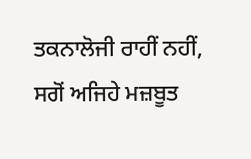ਤਕਨਾਲੋਜੀ ਰਾਹੀਂ ਨਹੀਂ, ਸਗੋਂ ਅਜਿਹੇ ਮਜ਼ਬੂਤ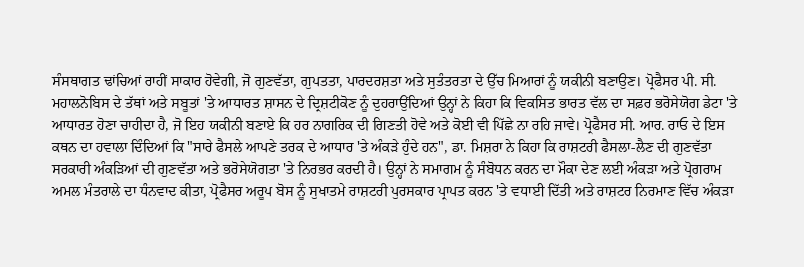ਸੰਸਥਾਗਤ ਢਾਂਚਿਆਂ ਰਾਹੀਂ ਸਾਕਾਰ ਹੋਵੇਗੀ, ਜੋ ਗੁਣਵੱਤਾ, ਗੁਪਤਤਾ, ਪਾਰਦਰਸ਼ਤਾ ਅਤੇ ਸੁਤੰਤਰਤਾ ਦੇ ਉੱਚ ਮਿਆਰਾਂ ਨੂੰ ਯਕੀਨੀ ਬਣਾਉਣ। ਪ੍ਰੋਫੈਸਰ ਪੀ. ਸੀ. ਮਹਾਲਨੋਬਿਸ ਦੇ ਤੱਥਾਂ ਅਤੇ ਸਬੂਤਾਂ 'ਤੇ ਆਧਾਰਤ ਸ਼ਾਸਨ ਦੇ ਦ੍ਰਿਸ਼ਟੀਕੋਣ ਨੂੰ ਦੁਹਰਾਉਂਦਿਆਂ ਉਨ੍ਹਾਂ ਨੇ ਕਿਹਾ ਕਿ ਵਿਕਸਿਤ ਭਾਰਤ ਵੱਲ ਦਾ ਸਫ਼ਰ ਭਰੋਸੇਯੋਗ ਡੇਟਾ 'ਤੇ ਆਧਾਰਤ ਹੋਣਾ ਚਾਹੀਦਾ ਹੈ, ਜੋ ਇਹ ਯਕੀਨੀ ਬਣਾਏ ਕਿ ਹਰ ਨਾਗਰਿਕ ਦੀ ਗਿਣਤੀ ਹੋਵੇ ਅਤੇ ਕੋਈ ਵੀ ਪਿੱਛੇ ਨਾ ਰਹਿ ਜਾਵੇ। ਪ੍ਰੋਫੈਸਰ ਸੀ. ਆਰ. ਰਾਓ ਦੇ ਇਸ ਕਥਨ ਦਾ ਹਵਾਲਾ ਦਿੰਦਿਆਂ ਕਿ "ਸਾਰੇ ਫੈਸਲੇ ਆਪਣੇ ਤਰਕ ਦੇ ਆਧਾਰ 'ਤੇ ਅੰਕੜੇ ਹੁੰਦੇ ਹਨ", ਡਾ. ਮਿਸ਼ਰਾ ਨੇ ਕਿਹਾ ਕਿ ਰਾਸ਼ਟਰੀ ਫੈਸਲਾ-ਲੈਣ ਦੀ ਗੁਣਵੱਤਾ ਸਰਕਾਰੀ ਅੰਕੜਿਆਂ ਦੀ ਗੁਣਵੱਤਾ ਅਤੇ ਭਰੋਸੇਯੋਗਤਾ 'ਤੇ ਨਿਰਭਰ ਕਰਦੀ ਹੈ। ਉਨ੍ਹਾਂ ਨੇ ਸਮਾਗਮ ਨੂੰ ਸੰਬੋਧਨ ਕਰਨ ਦਾ ਮੌਕਾ ਦੇਣ ਲਈ ਅੰਕੜਾ ਅਤੇ ਪ੍ਰੋਗਰਾਮ ਅਮਲ ਮੰਤਰਾਲੇ ਦਾ ਧੰਨਵਾਦ ਕੀਤਾ, ਪ੍ਰੋਫੈਸਰ ਅਰੂਪ ਬੋਸ ਨੂੰ ਸੁਖਾਤਮੇ ਰਾਸ਼ਟਰੀ ਪੁਰਸਕਾਰ ਪ੍ਰਾਪਤ ਕਰਨ 'ਤੇ ਵਧਾਈ ਦਿੱਤੀ ਅਤੇ ਰਾਸ਼ਟਰ ਨਿਰਮਾਣ ਵਿੱਚ ਅੰਕੜਾ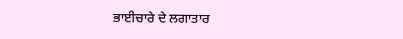ਭਾਈਚਾਰੇ ਦੇ ਲਗਾਤਾਰ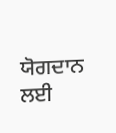ਯੋਗਦਾਨ ਲਈ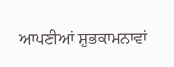ਆਪਣੀਆਂ ਸ਼ੁਭਕਾਮਨਾਵਾਂ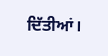ਦਿੱਤੀਆਂ।